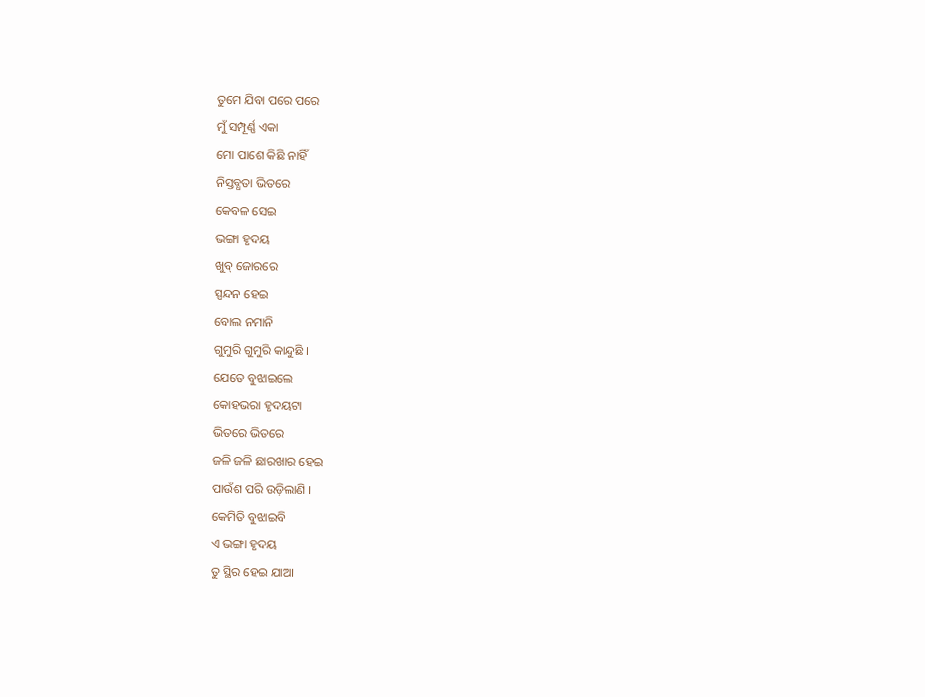ତୁମେ ଯିବା ପରେ ପରେ
ମୁଁ ସମ୍ପୂର୍ଣ୍ଣ ଏକା
ମୋ ପାଶେ କିଛି ନାହିଁ
ନିସ୍ତବ୍ଧତା ଭିତରେ
କେବଳ ସେଇ
ଭଙ୍ଗା ହୃଦୟ
ଖୁବ୍ ଜୋରରେ
ସ୍ପନ୍ଦନ ହେଇ
ବୋଲ ନମାନି
ଗୁମୁରି ଗୁମୁରି କାନ୍ଦୁଛି ।
ଯେତେ ବୁଝାଇଲେ
କୋହଭରା ହୃଦୟଟା
ଭିତରେ ଭିତରେ
ଜଳି ଜଳି ଛାରଖାର ହେଇ
ପାଉଁଶ ପରି ଉଡ଼ିଲାଣି ।
କେମିତି ବୁଝାଇବି
ଏ ଭଙ୍ଗା ହୃଦୟ
ତୁ ସ୍ଥିର ହେଇ ଯାଆ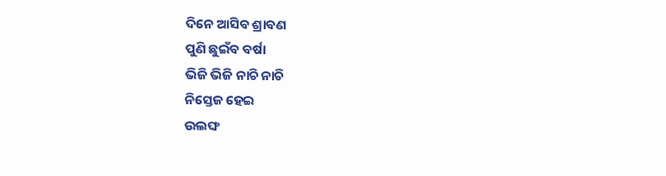ଦିନେ ଆସିବ ଶ୍ରାବଣ
ପୁଣି ଛୁଇଁବ ବର୍ଷା
ଭିଜି ଭିଜି ନାଚି ନାଚି
ନିସ୍ତେଜ ହେଇ
ଉଲଙ୍ଘ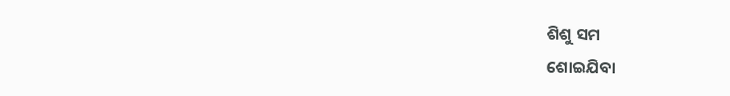ଶିଶୁ ସମ
ଶୋଇଯିବା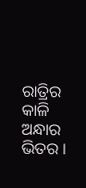ରାତ୍ରିର
କାଳି ଅନ୍ଧାର ଭିତର ।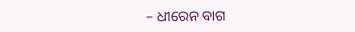– ଧୀରେନ ବାଗ